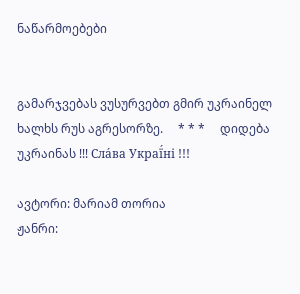ნაწარმოებები


გამარჯვებას ვუსურვებთ გმირ უკრაინელ ხალხს რუს აგრესორზე.     * * *     დიდება უკრაინას !!! Сла́ва Украї́ні !!!

ავტორი: მარიამ თორია
ჟანრი: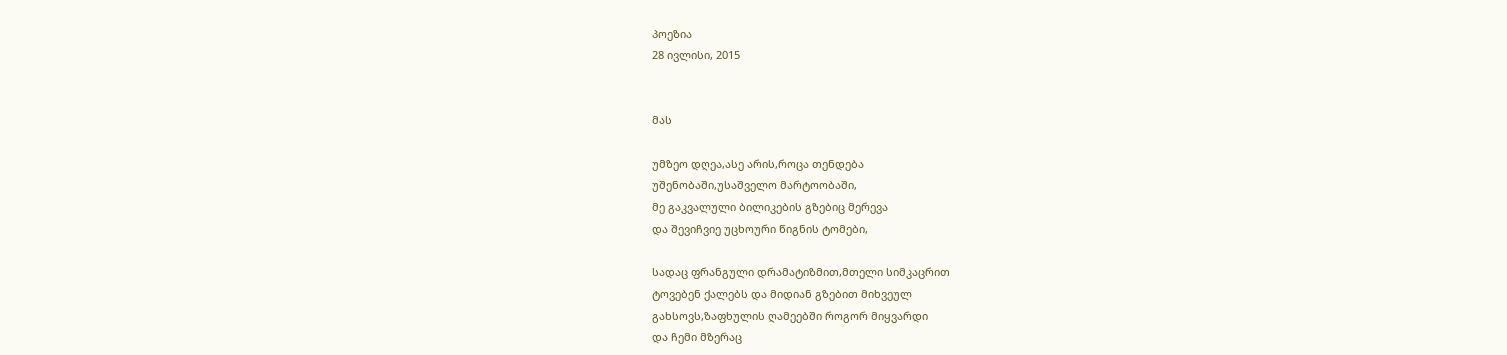პოეზია
28 ივლისი, 2015


მას

უმზეო დღეა,ასე არის,როცა თენდება
უშენობაში,უსაშველო მარტოობაში,
მე გაკვალული ბილიკების გზებიც მერევა
და შევიჩვიე უცხოური წიგნის ტომები,

სადაც ფრანგული დრამატიზმით,მთელი სიმკაცრით
ტოვებენ ქალებს და მიდიან გზებით მიხვეულ
გახსოვს,ზაფხულის ღამეებში როგორ მიყვარდი
და ჩემი მზერაც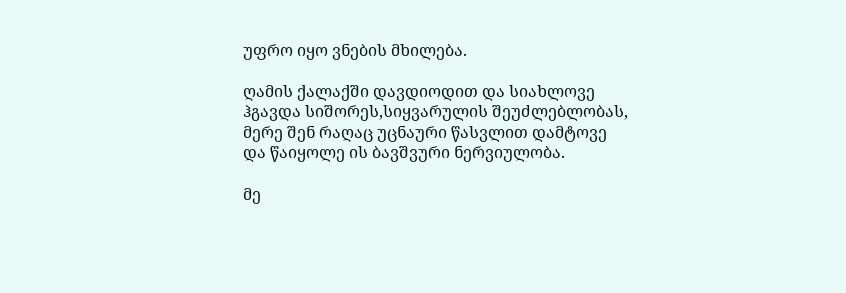უფრო იყო ვნების მხილება.

ღამის ქალაქში დავდიოდით და სიახლოვე
ჰგავდა სიშორეს,სიყვარულის შეუძლებლობას,
მერე შენ რაღაც უცნაური წასვლით დამტოვე
და წაიყოლე ის ბავშვური ნერვიულობა.

მე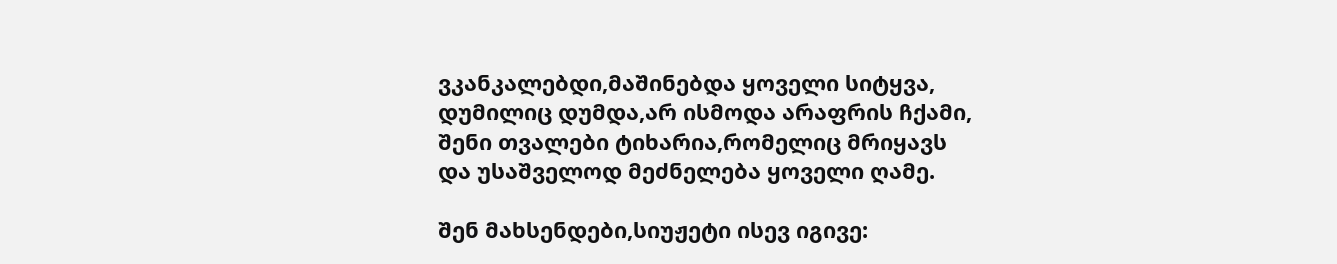ვკანკალებდი,მაშინებდა ყოველი სიტყვა,
დუმილიც დუმდა,არ ისმოდა არაფრის ჩქამი,
შენი თვალები ტიხარია,რომელიც მრიყავს
და უსაშველოდ მეძნელება ყოველი ღამე.

შენ მახსენდები,სიუჟეტი ისევ იგივე: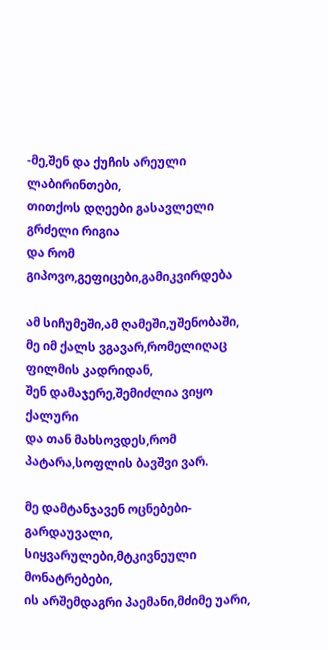-მე,შენ და ქუჩის არეული ლაბირინთები,
თითქოს დღეები გასავლელი გრძელი რიგია
და რომ გიპოვო,გეფიცები,გამიკვირდება

ამ სიჩუმეში,ამ ღამეში,უშენობაში,
მე იმ ქალს ვგავარ,რომელიღაც ფილმის კადრიდან,
შენ დამაჯერე,შემიძლია ვიყო ქალური
და თან მახსოვდეს,რომ პატარა,სოფლის ბავშვი ვარ.

მე დამტანჯავენ ოცნებები-გარდაუვალი,
სიყვარულები,მტკივნეული მონატრებები,
ის არშემდაგრი პაემანი,მძიმე უარი,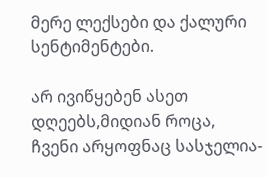მერე ლექსები და ქალური სენტიმენტები.

არ ივიწყებენ ასეთ დღეებს,მიდიან როცა,
ჩვენი არყოფნაც სასჯელია-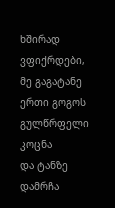ხშირად ვფიქრდები,
მე გაგატანე ერთი გოგოს გულწრფელი კოცნა
და ტანზე დამრჩა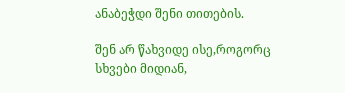ანაბეჭდი შენი თითების.

შენ არ წახვიდე ისე,როგორც სხვები მიდიან,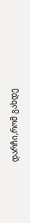დარჩი,რომ გახდე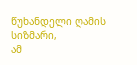წუხანდელი ღამის სიზმარი,
ამ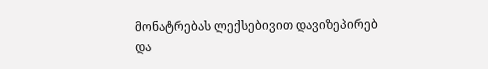მონატრებას ლექსებივით დავიზეპირებ
და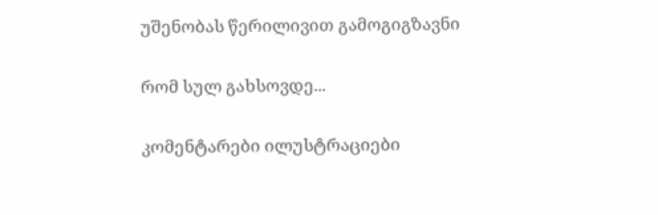უშენობას წერილივით გამოგიგზავნი

რომ სულ გახსოვდე...

კომენტარები ილუსტრაციები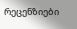რეცენზიები